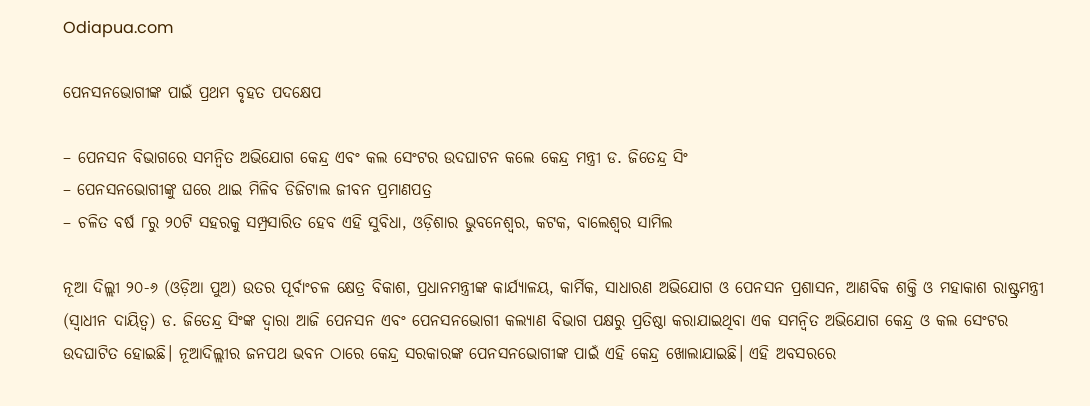Odiapua.com

ପେନସନଭୋଗୀଙ୍କ ପାଇଁ ପ୍ରଥମ ବୃହତ ପଦକ୍ଷେପ

– ପେନସନ ବିଭାଗରେ ସମନ୍ୱିତ ଅଭିଯୋଗ କେନ୍ଦ୍ର ଏବଂ କଲ ସେଂଟର ଉଦଘାଟନ କଲେ କେନ୍ଦ୍ର ମନ୍ତ୍ରୀ ଡ. ଜିତେନ୍ଦ୍ର ସିଂ
– ପେନସନଭୋଗୀଙ୍କୁ ଘରେ ଥାଇ ମିଳିବ ଡିଜିଟାଲ ଜୀବନ ପ୍ରମାଣପତ୍ର
– ଚଳିତ ବର୍ଷ ୮ରୁ ୨୦ଟି ସହରକୁ ସମ୍ପ୍ରସାରିତ ହେବ ଏହି ସୁବିଧା, ଓଡ଼ିଶାର ଭୁବନେଶ୍ୱର, କଟକ, ବାଲେଶ୍ୱର ସାମିଲ

ନୂଆ ଦିଲ୍ଲୀ ୨୦-୬ (ଓଡ଼ିଆ ପୁଅ) ଉତର ପୂର୍ବାଂଚଳ କ୍ଷେତ୍ର ବିକାଶ, ପ୍ରଧାନମନ୍ତ୍ରୀଙ୍କ କାର୍ଯ୍ୟାଳୟ, କାର୍ମିକ, ସାଧାରଣ ଅଭିଯୋଗ ଓ ପେନସନ ପ୍ରଶାସନ, ଆଣବିକ ଶକ୍ତି ଓ ମହାକାଶ ରାଷ୍ଟ୍ରମନ୍ତ୍ରୀ (ସ୍ୱାଧୀନ ଦାୟିତ୍ୱ) ଡ. ଜିତେନ୍ଦ୍ର ସିଂଙ୍କ ଦ୍ୱାରା ଆଜି ପେନସନ ଏବଂ ପେନସନଭୋଗୀ କଲ୍ୟାଣ ବିଭାଗ ପକ୍ଷରୁ ପ୍ରତିଷ୍ଠା କରାଯାଇଥିବା ଏକ ସମନ୍ୱିତ ଅଭିଯୋଗ କେନ୍ଦ୍ର ଓ କଲ ସେଂଟର ଉଦଘାଟିତ ହୋଇଛି। ନୂଆଦିଲ୍ଲୀର ଜନପଥ ଭବନ ଠାରେ କେନ୍ଦ୍ର ସରକାରଙ୍କ ପେନସନଭୋଗୀଙ୍କ ପାଇଁ ଏହି କେନ୍ଦ୍ର ଖୋଲାଯାଇଛି। ଏହି ଅବସରରେ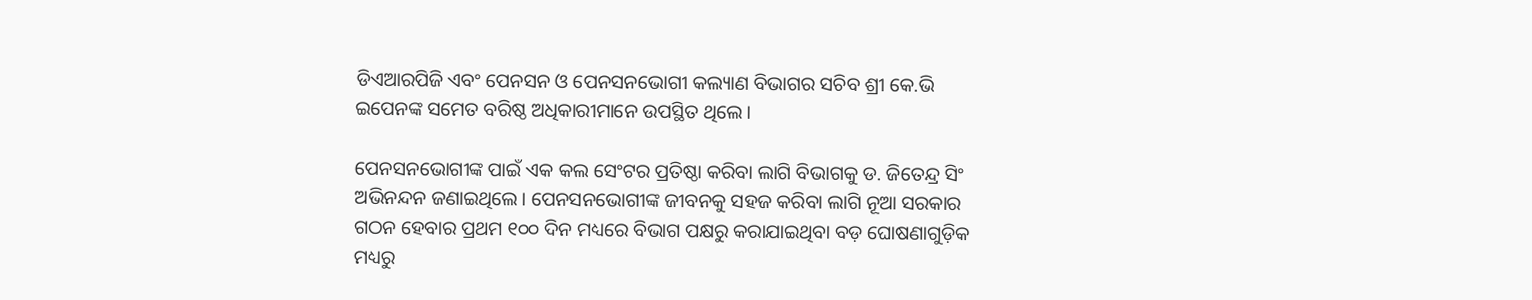ଡିଏଆରପିଜି ଏବଂ ପେନସନ ଓ ପେନସନଭୋଗୀ କଲ୍ୟାଣ ବିଭାଗର ସଚିବ ଶ୍ରୀ କେ.ଭି ଇପେନଙ୍କ ସମେତ ବରିଷ୍ଠ ଅଧିକାରୀମାନେ ଉପସ୍ଥିତ ଥିଲେ।

ପେନସନଭୋଗୀଙ୍କ ପାଇଁ ଏକ କଲ ସେଂଟର ପ୍ରତିଷ୍ଠା କରିବା ଲାଗି ବିଭାଗକୁ ଡ. ଜିତେନ୍ଦ୍ର ସିଂ ଅଭିନନ୍ଦନ ଜଣାଇଥିଲେ। ପେନସନଭୋଗୀଙ୍କ ଜୀବନକୁ ସହଜ କରିବା ଲାଗି ନୂଆ ସରକାର ଗଠନ ହେବାର ପ୍ରଥମ ୧୦୦ ଦିନ ମଧ୍ୟରେ ବିଭାଗ ପକ୍ଷରୁ କରାଯାଇଥିବା ବଡ଼ ଘୋଷଣାଗୁଡ଼ିକ ମଧ୍ୟରୁ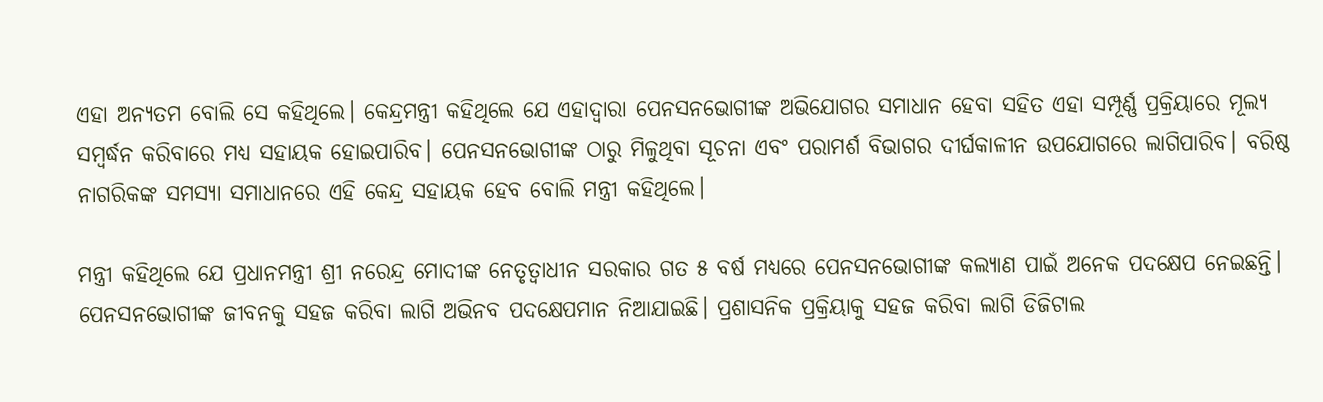ଏହା ଅନ୍ୟତମ ବୋଲି ସେ କହିଥିଲେ। କେନ୍ଦ୍ରମନ୍ତ୍ରୀ କହିଥିଲେ ଯେ ଏହାଦ୍ୱାରା ପେନସନଭୋଗୀଙ୍କ ଅଭିଯୋଗର ସମାଧାନ ହେବା ସହିତ ଏହା ସମ୍ପୂର୍ଣ୍ଣ ପ୍ରକ୍ରିୟାରେ ମୂଲ୍ୟ ସମ୍ବର୍ଦ୍ଧନ କରିବାରେ ମଧ୍ୟ ସହାୟକ ହୋଇପାରିବ। ପେନସନଭୋଗୀଙ୍କ ଠାରୁ ମିଳୁଥିବା ସୂଚନା ଏବଂ ପରାମର୍ଶ ବିଭାଗର ଦୀର୍ଘକାଳୀନ ଉପଯୋଗରେ ଲାଗିପାରିବ। ବରିଷ୍ଠ ନାଗରିକଙ୍କ ସମସ୍ୟା ସମାଧାନରେ ଏହି କେନ୍ଦ୍ର ସହାୟକ ହେବ ବୋଲି ମନ୍ତ୍ରୀ କହିଥିଲେ।

ମନ୍ତ୍ରୀ କହିଥିଲେ ଯେ ପ୍ରଧାନମନ୍ତ୍ରୀ ଶ୍ରୀ ନରେନ୍ଦ୍ର ମୋଦୀଙ୍କ ନେତୃତ୍ୱାଧୀନ ସରକାର ଗତ ୫ ବର୍ଷ ମଧ୍ୟରେ ପେନସନଭୋଗୀଙ୍କ କଲ୍ୟାଣ ପାଇଁ ଅନେକ ପଦକ୍ଷେପ ନେଇଛନ୍ତି। ପେନସନଭୋଗୀଙ୍କ ଜୀବନକୁ ସହଜ କରିବା ଲାଗି ଅଭିନବ ପଦକ୍ଷେପମାନ ନିଆଯାଇଛି। ପ୍ରଶାସନିକ ପ୍ରକ୍ରିୟାକୁ ସହଜ କରିବା ଲାଗି ଡିଜିଟାଲ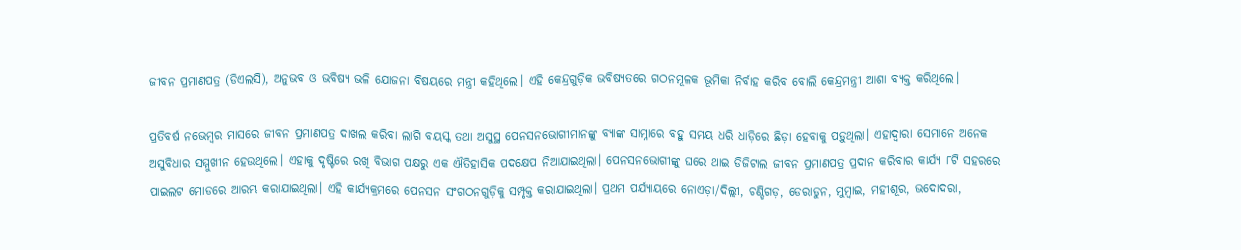ଜୀବନ ପ୍ରମାଣପତ୍ର (ଡିଏଲସି), ଅନୁଭବ ଓ ଭବିଷ୍ୟ ଭଳି ଯୋଜନା ବିଷୟରେ ମନ୍ତ୍ରୀ କହିଥିଲେ। ଏହି କେନ୍ଦ୍ରଗୁଡ଼ିକ ଭବିଷ୍ୟତରେ ଗଠନମୂଳକ ଭୂମିକା ନିର୍ବାହ କରିବ ବୋଲି କେନ୍ଦ୍ରମନ୍ତ୍ରୀ ଆଶା ବ୍ୟକ୍ତ କରିଥିଲେ।

ପ୍ରତିବର୍ଷ ନଭେମ୍ବର ମାସରେ ଜୀବନ ପ୍ରମାଣପତ୍ର ଦାଖଲ କରିବା ଲାଗି ବୟସ୍କ ତଥା ଅସୁସ୍ଥ ପେନସନଭୋଗୀମାନଙ୍କୁ ବ୍ୟାଙ୍କ ସାମ୍ନାରେ ବହୁ ସମୟ ଧରି ଧାଡ଼ିରେ ଛିଡ଼ା ହେବାକୁ ପଡ଼ୁଥିଲା। ଏହାଦ୍ୱାରା ସେମାନେ ଅନେକ ଅସୁବିଧାର ସମ୍ମୁଖୀନ ହେଉଥିଲେ। ଏହାକୁ ଦୃଷ୍ଟିରେ ରଖି ବିଭାଗ ପକ୍ଷରୁ ଏକ ଐତିହାସିକ ପଦକ୍ଷେପ ନିଆଯାଇଥିଲା। ପେନସନଭୋଗୀଙ୍କୁ ଘରେ ଥାଇ ଡିଜିଟାଲ ଜୀବନ ପ୍ରମାଣପତ୍ର ପ୍ରଦାନ କରିବାର କାର୍ଯ୍ୟ ୮ଟି ସହରରେ ପାଇଲଟ ମୋଡରେ ଆରମ୍ଭ କରାଯାଇଥିଲା। ଏହି କାର୍ଯ୍ୟକ୍ରମରେ ପେନସନ ସଂଗଠନଗୁଡ଼ିକୁ ସମ୍ପୃକ୍ତ କରାଯାଇଥିଲା। ପ୍ରଥମ ପର୍ଯ୍ୟାୟରେ ନୋଏଡ଼ା/ଦିଲ୍ଲୀ, ଚଣ୍ଡିଗଡ଼, ଡେରାଡୁନ, ମୁମ୍ବାଇ, ମହୀଶୂର, ଭଦୋଦରା,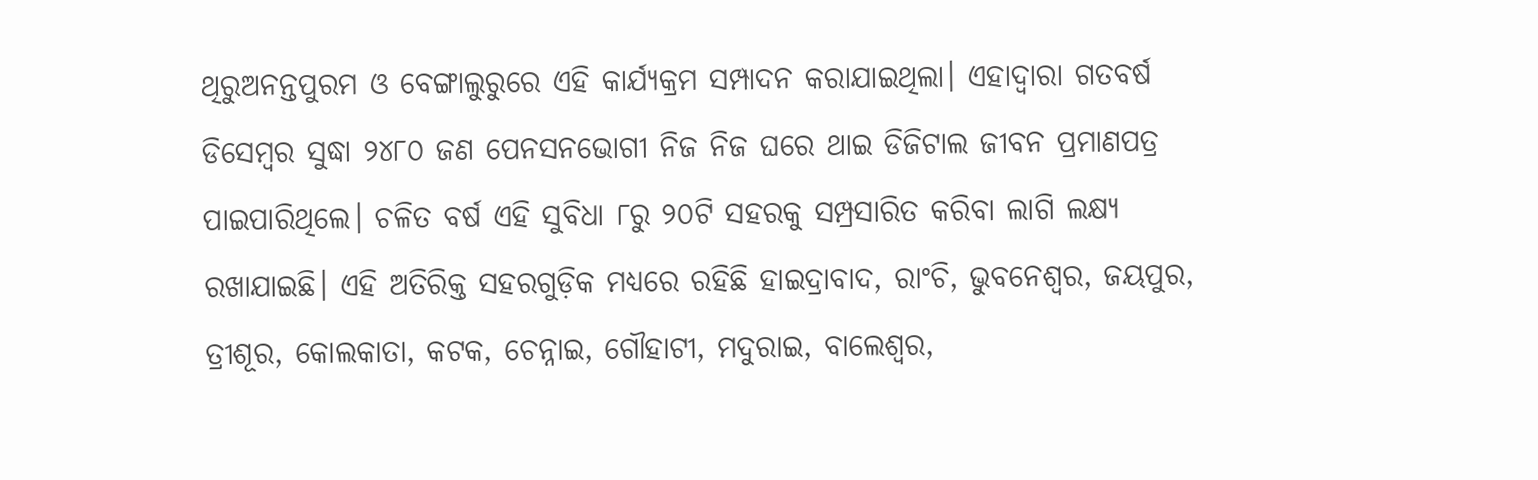ଥିରୁଅନନ୍ତପୁରମ ଓ ବେଙ୍ଗାଲୁରୁରେ ଏହି କାର୍ଯ୍ୟକ୍ରମ ସମ୍ପାଦନ କରାଯାଇଥିଲା। ଏହାଦ୍ୱାରା ଗତବର୍ଷ ଡିସେମ୍ବର ସୁଦ୍ଧା ୨୪୮୦ ଜଣ ପେନସନଭୋଗୀ ନିଜ ନିଜ ଘରେ ଥାଇ ଡିଜିଟାଲ ଜୀବନ ପ୍ରମାଣପତ୍ର ପାଇପାରିଥିଲେ। ଚଳିତ ବର୍ଷ ଏହି ସୁବିଧା ୮ରୁ ୨୦ଟି ସହରକୁ ସମ୍ପ୍ରସାରିତ କରିବା ଲାଗି ଲକ୍ଷ୍ୟ ରଖାଯାଇଛି। ଏହି ଅତିରିକ୍ତ ସହରଗୁଡ଼ିକ ମଧ୍ୟରେ ରହିଛି ହାଇଦ୍ରାବାଦ, ରାଂଚି, ଭୁବନେଶ୍ୱର, ଜୟପୁର, ତ୍ରୀଶୂର, କୋଲକାତା, କଟକ, ଚେନ୍ନାଇ, ଗୌହାଟୀ, ମଦୁରାଇ, ବାଲେଶ୍ୱର,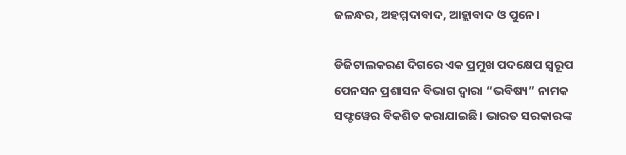ଜଳନ୍ଧର, ଅହମ୍ମଦାବାଦ, ଆହ୍ଲାବାଦ ଓ ପୁନେ।

ଡିଜିଟାଲକରଣ ଦିଗରେ ଏକ ପ୍ରମୁଖ ପଦକ୍ଷେପ ସ୍ୱରୂପ ପେନସନ ପ୍ରଶାସନ ବିଭାଗ ଦ୍ୱାରା “ଭବିଷ୍ୟ” ନାମକ ସଫ୍ଟୱେର ବିକଶିତ କରାଯାଇଛି। ଭାରତ ସରକାରଙ୍କ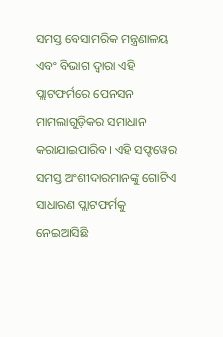ସମସ୍ତ ବେସାମରିକ ମନ୍ତ୍ରଣାଳୟ ଏବଂ ବିଭାଗ ଦ୍ୱାରା ଏହି ପ୍ଲାଟଫର୍ମରେ ପେନସନ ମାମଲାଗୁଡ଼ିକର ସମାଧାନ କରାଯାଇପାରିବ। ଏହି ସଫ୍ଟୱେର ସମସ୍ତ ଅଂଶୀଦାରମାନଙ୍କୁ ଗୋଟିଏ ସାଧାରଣ ପ୍ଲାଟଫର୍ମକୁ ନେଇଆସିଛି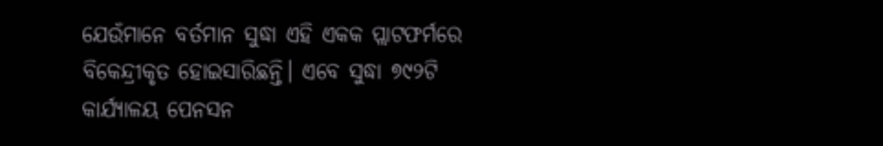ଯେଉଁମାନେ ବର୍ତମାନ ସୁଦ୍ଧା ଏହି ଏକକ ପ୍ଲାଟଫର୍ମରେ ବିକେନ୍ଦ୍ରୀକୃତ ହୋଇସାରିଛନ୍ତି। ଏବେ ସୁଦ୍ଧା ୭୯୨ଟି କାର୍ଯ୍ୟାଳୟ ପେନସନ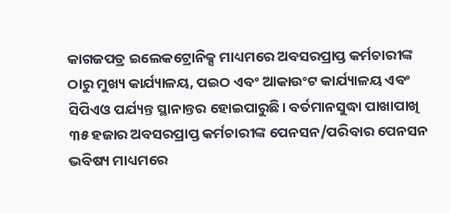କାଗଜପତ୍ର ଇଲେକଟ୍ରୋନିକ୍ସ ମାଧ୍ୟମରେ ଅବସରପ୍ରାପ୍ତ କର୍ମଚାରୀଙ୍କ ଠାରୁ ମୁଖ୍ୟ କାର୍ଯ୍ୟାଳୟ, ପଇଠ ଏବଂ ଆକାଉଂଟ କାର୍ଯ୍ୟାଳୟ ଏବଂ ସିପିଏଓ ପର୍ଯ୍ୟନ୍ତ ସ୍ଥାନାନ୍ତର ହୋଇପାରୁଛି। ବର୍ତମାନସୁଦ୍ଧା ପାଖାପାଖି ୩୫ ହଜାର ଅବସରପ୍ରାପ୍ତ କର୍ମଚାରୀଙ୍କ ପେନସନ/ପରିବାର ପେନସନ ଭବିଷ୍ୟ ମାଧ୍ୟମରେ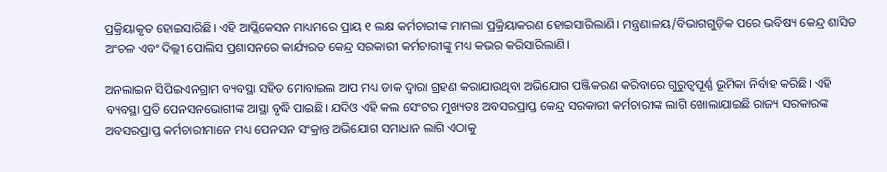ପ୍ରକ୍ରିୟାକୃତ ହୋଇସାରିଛି। ଏହି ଆପ୍ଲିକେସନ ମାଧ୍ୟମରେ ପ୍ରାୟ ୧ ଲକ୍ଷ କର୍ମଚାରୀଙ୍କ ମାମଲା ପ୍ରକ୍ରିୟାକରଣ ହୋଇସାରିଲାଣି। ମନ୍ତ୍ରଣାଳୟ/ବିଭାଗଗୁଡ଼ିକ ପରେ ଭବିଷ୍ୟ କେନ୍ଦ୍ର ଶାସିତ ଅଂଚଳ ଏବଂ ଦିଲ୍ଲୀ ପୋଲିସ ପ୍ରଶାସନରେ କାର୍ଯ୍ୟରତ କେନ୍ଦ୍ର ସରକାରୀ କର୍ମଚାରୀଙ୍କୁ ମଧ୍ୟ କଭର କରିସାରିଲାଣି।

ଅନଲାଇନ ସିପିଇଏନଗ୍ରାମ ବ୍ୟବସ୍ଥା ସହିତ ମୋବାଇଲ ଆପ ମଧ୍ୟ ଡାକ ଦ୍ୱାରା ଗ୍ରହଣ କରାଯାଉଥିବା ଅଭିଯୋଗ ପଞ୍ଜିକରଣ କରିବାରେ ଗୁରୁତ୍ୱପୂର୍ଣ୍ଣ ଭୂମିକା ନିର୍ବାହ କରିଛି। ଏହି ବ୍ୟବସ୍ଥା ପ୍ରତି ପେନସନଭୋଗୀଙ୍କ ଆସ୍ଥା ବୃଦ୍ଧି ପାଇଛି। ଯଦିଓ ଏହି କଲ ସେଂଟର ମୁଖ୍ୟତଃ ଅବସରପ୍ରାପ୍ତ କେନ୍ଦ୍ର ସରକାରୀ କର୍ମଚାରୀଙ୍କ ଲାଗି ଖୋଲାଯାଇଛି ରାଜ୍ୟ ସରକାରଙ୍କ ଅବସରପ୍ରାପ୍ତ କର୍ମଚାରୀମାନେ ମଧ୍ୟ ପେନସନ ସଂକ୍ରାନ୍ତ ଅଭିଯୋଗ ସମାଧାନ ଲାଗି ଏଠାକୁ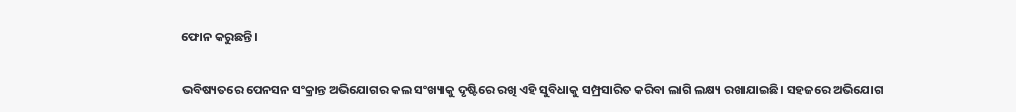ଫୋନ କରୁଛନ୍ତି।

ଭବିଷ୍ୟତରେ ପେନସନ ସଂକ୍ରାନ୍ତ ଅଭିଯୋଗର କଲ ସଂଖ୍ୟାକୁ ଦୃଷ୍ଟିରେ ରଖି ଏହି ସୁବିଧାକୁ ସମ୍ପ୍ରସାରିତ କରିବା ଲାଗି ଲକ୍ଷ୍ୟ ରଖାଯାଇଛି। ସହଜରେ ଅଭିଯୋଗ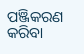ପଞ୍ଜିକରଣ କରିବା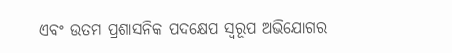ଏବଂ ଉତମ ପ୍ରଶାସନିକ ପଦକ୍ଷେପ ସ୍ୱରୂପ ଅଭିଯୋଗର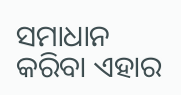ସମାଧାନ କରିବା ଏହାର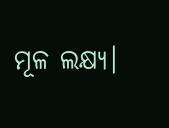ମୂଳ ଲକ୍ଷ୍ୟ।